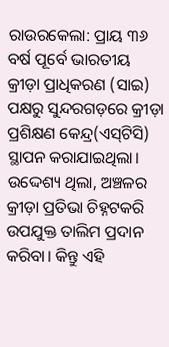ରାଉରକେଲା: ପ୍ରାୟ ୩୬ ବର୍ଷ ପୂର୍ବେ ଭାରତୀୟ କ୍ରୀଡ଼ା ପ୍ରାଧିକରଣ (ସାଇ) ପକ୍ଷରୁ ସୁନ୍ଦରଗଡ଼ରେ କ୍ରୀଡ଼ା ପ୍ରଶିକ୍ଷଣ କେନ୍ଦ୍ର(ଏସ୍‌ଟିସି) ସ୍ଥାପନ କରାଯାଇଥିଲା। ଉଦ୍ଦେଶ୍ୟ ଥିଲା, ଅଞ୍ଚଳର କ୍ରୀଡ଼ା ପ୍ରତିଭା ଚିହ୍ନଟକରି ଉପଯୁକ୍ତ ତାଲିମ ପ୍ରଦାନ କରିବା। କିନ୍ତୁ ଏହି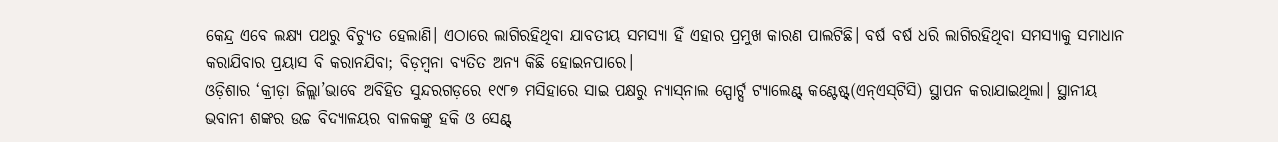କେନ୍ଦ୍ର ଏବେ ଲକ୍ଷ୍ୟ ପଥରୁ ବିଚ୍ୟୁତ ହେଲାଣି। ଏଠାରେ ଲାଗିରହିଥିବା ଯାବତୀୟ ସମସ୍ୟା ହିଁ ଏହାର ପ୍ରମୁଖ କାରଣ ପାଲଟିଛି। ବର୍ଷ ବର୍ଷ ଧରି ଲାଗିରହିଥିବା ସମସ୍ୟାକୁ ସମାଧାନ କରାଯିବାର ପ୍ରୟାସ ବି କରାନଯିବା; ବିଡ଼ମ୍ବନା ବ୍ୟତିତ ଅନ୍ୟ କିଛି ହୋଇନପାରେ।
ଓଡ଼ିଶାର ‘କ୍ରୀଡ଼ା ଜିଲ୍ଲା’ଭାବେ ଅବିହିତ ସୁନ୍ଦରଗଡ଼ରେ ୧୯୮୭ ମସିହାରେ ସାଇ ପକ୍ଷରୁ ନ୍ୟାସ୍‌ନାଲ ସ୍ପୋର୍ଟ‌୍ସ ଟ୍ୟାଲେଣ୍ଟ୍‌ କଣ୍ଟେଷ୍ଟ୍‌(ଏନ୍‌ଏସ୍‌ଟିସି) ସ୍ଥାପନ କରାଯାଇଥିଲା। ସ୍ଥାନୀୟ ଭବାନୀ ଶଙ୍କର ଉଚ୍ଚ ବିଦ୍ୟାଳୟର ବାଳକଙ୍କୁ ହକି ଓ ସେଣ୍ଟ୍‌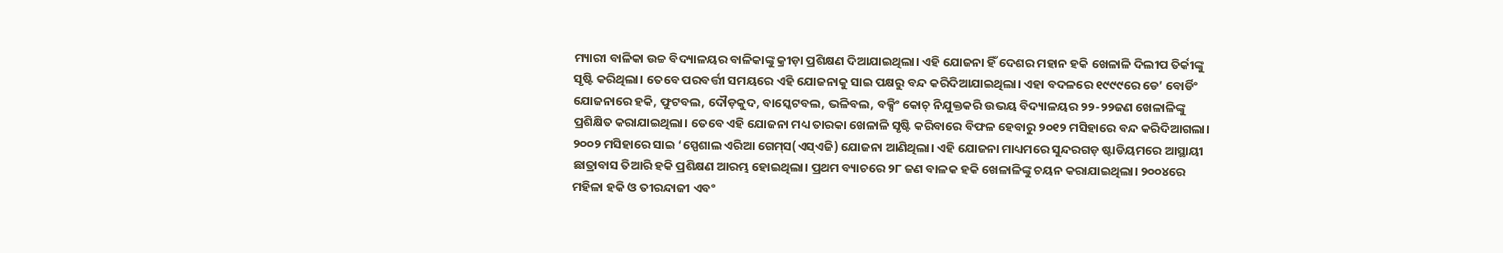ମ୍ୟାରୀ ବାଳିକା ଉଚ୍ଚ ବିଦ୍ୟାଳୟର ବାଳିକାଙ୍କୁ କ୍ରୀଡ଼ା ପ୍ରଶିକ୍ଷଣ ଦିଆଯାଇଥିଲା। ଏହି ଯୋଜନା ହିଁ ଦେଶର ମହାନ ହକି ଖେଳାଳି ଦିଲୀପ ତିର୍କୀଙ୍କୁ ସୃଷ୍ଟି କରିଥିଲା। ତେବେ ପରବର୍ତ୍ତୀ ସମୟରେ ଏହି ଯୋଜନାକୁ ସାଇ ପକ୍ଷରୁ ବନ୍ଦ କରିଦିଆଯାଇଥିଲା। ଏହା ବଦଳରେ ୧୯୯୯ରେ ଡେ’ ବୋର୍ଡିଂ ଯୋଜନାରେ ହକି, ଫୁଟବଲ, ଦୌଡ଼କୁଦ, ବାସ୍କେଟବଲ, ଭଳିବଲ, ବକ୍ସିଂ କୋଚ୍‌ ନିଯୁକ୍ତକରି ଉଭୟ ବିଦ୍ୟାଳୟର ୨୨-୨୨ଜଣ ଖେଳାଳିଙ୍କୁ ପ୍ରଶିକ୍ଷିତ କରାଯାଇଥିଲା। ତେବେ ଏହି ଯୋଜନା ମଧ୍ୟ ତାରକା ଖେଳାଳି ସୃଷ୍ଟି କରିବାରେ ବିଫଳ ହେବାରୁ ୨୦୧୨ ମସିହାରେ ବନ୍ଦ କରିଦିଆଗଲା। ୨୦୦୨ ମସିହାରେ ସାଇ ‘ସ୍ପେଶାଲ ଏରିଆ ଗେମ୍‌ସ(ଏସ୍‌ଏଜି) ଯୋଜନା ଆଣିଥିଲା। ଏହି ଯୋଜନା ମାଧ୍ୟମରେ ସୁନ୍ଦରଗଡ଼ ଷ୍ଟାଡିୟମରେ ଆସ୍ଥାୟୀ ଛାତ୍ରାବାସ ତିଆରି ହକି ପ୍ରଶିକ୍ଷଣ ଆରମ୍ଭ ହୋଇଥିଲା। ପ୍ରଥମ ବ୍ୟାଚରେ ୨୮ ଜଣ ବାଳକ ହକି ଖେଳାଳିଙ୍କୁ ଚୟନ କରାଯାଇଥିଲା। ୨୦୦୪ରେ ମହିଳା ହକି ଓ ତୀରନ୍ଦାଜୀ ଏବଂ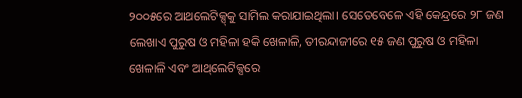୨୦୦୫ରେ ଆଥଲେଟିକ୍ସ୍‌କୁ ସାମିଲ କରାଯାଇଥିଲା। ସେତେବେଳେ ଏହି କେନ୍ଦ୍ରରେ ୨୮ ଜଣ ଲେଖାଏ ପୁରୁଷ ଓ ମହିଳା ହକି ଖେଳାଳି, ତୀରନ୍ଦାଜୀରେ ୧୫ ଜଣ ପୁରୁଷ ଓ ମହିଳା ଖେଳାଳି ଏବଂ ଆଥ୍‌ଲେଟିକ୍ସରେ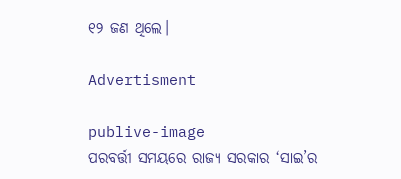୧୨ ଜଣ ଥିଲେ।

Advertisment

publive-image
ପରବର୍ତ୍ତୀ ସମୟରେ ରାଜ୍ୟ ସରକାର ‘ସାଇ’ର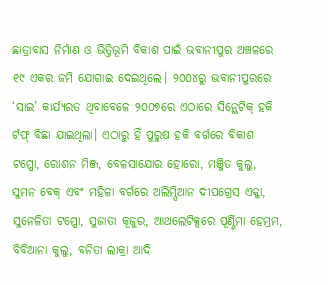ଛାତ୍ରାବାସ ନିର୍ମାଣ ଓ ଭିତ୍ତିଭୂମି ବିକାଶ ପାଇଁ ଭବାନୀପୁର ଅଞ୍ଚଳରେ ୧୯ ଏକର ଜମି ଯୋଗାଇ ଦେଇଥିଲେ। ୨୦୦୪ରୁ ଭବାନୀପୁରରେ ‘ସାଇ’ କାର୍ଯ୍ୟରତ ଥିବାବେଳେ ୨୦୦୭ରେ ଏଠାରେ ସିନ୍ଥେଟିକ୍‌ ହକି ର୍ଟଫ୍‌ ବିଛା ଯାଇଥିଲା। ଏଠାରୁ ହିଁ ପୁରୁଷ ହକି ବର୍ଗରେ ବିକାଶ ଟପ୍ପୋ, ରୋଶନ ମିଞ୍ଜ, ବେଳସାଯୋର ହୋରୋ, ମଞ୍ଜିତ କୁଲୁ, ସୁମନ ବେକ୍‌ ଏବଂ ମହିଳା ବର୍ଗରେ ଅଲିମ୍ପିଆନ ଦୀପଗ୍ରେସ ଏକ୍କା, ସୁନେଳିତା ଟପ୍ପୋ, ସୁଜାତା କୂଜୁର, ଆଥଲେଟିକ୍ସରେ ପୂର୍ଣ୍ଣିମା ହେମ୍ରମ, ବିବିଆନା କୁଲୁ, ବନିତା ଲାକ୍ରା ଆଦି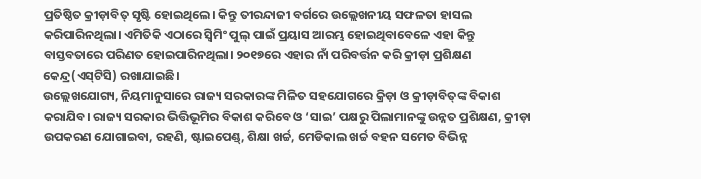ପ୍ରତିଷ୍ଠିତ କ୍ରୀଡ଼ାବିତ୍‌ ସୃଷ୍ଟି ହୋଇଥିଲେ। କିନ୍ତୁ ତୀରନ୍ଦାଜୀ ବର୍ଗରେ ଉଲ୍ଲେଖନୀୟ ସଫଳତା ହାସଲ କରିପାରିନଥିଲା। ଏମିତିକି ଏଠାରେ ସ୍ବିମିଂ ପୁଲ୍‌ ପାଇଁ ପ୍ରୟାସ ଆରମ୍ଭ ହୋଇଥିବାବେଳେ ଏହା କିନ୍ତୁ ବାସ୍ତବତାରେ ପରିଣତ ହୋଇପାରିନଥିଲା। ୨୦୧୭ରେ ଏହାର ନାଁ ପରିବର୍ତ୍ତନ କରି କ୍ରୀଡ଼ା ପ୍ରଶିକ୍ଷଣ କେନ୍ଦ୍ର(ଏସ୍‌ଟିସି) ରଖାଯାଇଛି।
ଉଲ୍ଲେଖଯୋଗ୍ୟ, ନିୟମାନୁସା‌ରେ ରାଜ୍ୟ ସରକାରଙ୍କ ମିଳିତ ସହଯୋଗରେ କ୍ରିଡ଼ା ଓ କ୍ରୀଡ଼ାବିତ୍‌ଙ୍କ ବିକାଶ କରାଯିବ। ରାଜ୍ୟ ସରକାର ଭିତ୍ତିଭୂମିର ବିକାଶ କରିବେ ଓ ‘ସାଇ’ ପକ୍ଷରୁ ପିଲାମାନଙ୍କୁ ଉନ୍ନତ ପ୍ରଶିକ୍ଷଣ, କ୍ରୀଡ଼ା ଉପକରଣ ଯୋଗାଇବା, ରହଣି, ଷ୍ଟାଇପେଣ୍ଡ୍‌, ଶିକ୍ଷା ଖର୍ଚ୍ଚ, ମେଡିକାଲ ଖର୍ଚ୍ଚ ବହନ ସମେତ ବିଭିନ୍ନ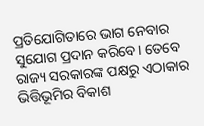ପ୍ରତିଯୋଗିତାରେ ଭାଗ ନେବାର ସୁଯୋଗ ପ୍ରଦାନ କରିବେ। ତେବେ ରାଜ୍ୟ ସରକାରଙ୍କ ପକ୍ଷରୁ ଏଠାକାର ଭିତ୍ତିଭୂମିର ବିକାଶ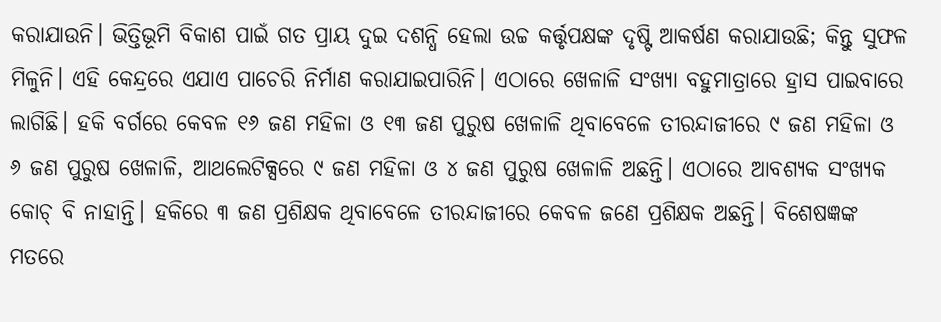କରାଯାଉନି। ଭିତ୍ତିଭୂମି ବିକାଶ ପାଇଁ ଗତ ପ୍ରାୟ ଦୁଇ ଦଶନ୍ଧି ହେଲା ଉଚ୍ଚ କର୍ତ୍ତୃପକ୍ଷଙ୍କ ଦୃଷ୍ଟି ଆକର୍ଷଣ କରାଯାଉଛି; କିନ୍ତୁ ସୁଫଳ ମିଳୁନି। ଏହି କେନ୍ଦ୍ରରେ ଏଯାଏ ପାଚେରି ନିର୍ମାଣ କରାଯାଇପାରିନି। ଏଠାରେ ଖେଳାଳି ସଂଖ୍ୟା ବହୁମାତ୍ରାରେ ହ୍ରାସ ପାଇବାରେ ଲାଗିଛି। ହକି ବର୍ଗରେ କେବଳ ୧୬ ଜଣ ମହିଳା ଓ ୧୩ ଜଣ ପୁରୁଷ ଖେଳାଳି ଥିବାବେଳେ ତୀରନ୍ଦାଜୀରେ ୯ ଜଣ ମହିଳା ଓ ୬ ଜଣ ପୁରୁଷ ଖେଳାଳି, ଆଥଲେଟିକ୍ସରେ ୯ ଜଣ ମହିଳା ଓ ୪ ଜଣ ପୁରୁଷ ଖେଳାଳି ଅଛନ୍ତି। ଏଠାରେ ଆବଶ୍ୟକ ସଂଖ୍ୟକ କୋଚ୍‌ ବି ନାହାନ୍ତି। ହକିରେ ୩ ଜଣ ପ୍ରଶିକ୍ଷକ ଥିବାବେଳେ ତୀରନ୍ଦାଜୀରେ କେବଳ ଜଣେ ପ୍ରଶିକ୍ଷକ ଅଛନ୍ତି। ବିଶେଷଜ୍ଞଙ୍କ ମତରେ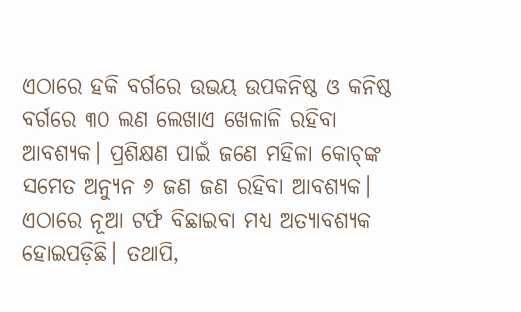ଏଠାରେ ହକି ‌ବର୍ଗରେ ଉଭୟ ଉପକନିଷ୍ଠ ଓ କନିଷ୍ଠ ବର୍ଗରେ ୩୦ ଲଣ ଲେଖାଏ ଖେଳାଳି ରହିବା ଆବଶ୍ୟକ। ପ୍ରଶିକ୍ଷଣ ପାଇଁ ଜଣେ ମହିଳା କୋଚ୍‌ଙ୍କ ସମେତ ଅନ୍ୟୁନ ୬ ଜଣ ଜଣ ରହିବା ଆବଶ୍ୟକ। ଏଠାରେ ନୂଆ ଟର୍ଫ‌ ବିଛାଇବା ମଧ୍ୟ ଅତ୍ୟାବଶ୍ୟକ ହୋଇପଡ଼ିଛି। ତଥାପି,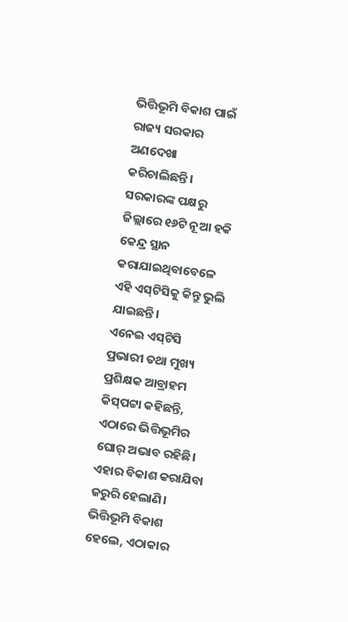ଭିତ୍ତିଭୂମି ବିକାଶ ପାଇଁ ରାଜ୍ୟ ସରକାର ଅଣଦେଖା କରିଚାଲିଛନ୍ତି। ସରକାରଙ୍କ ପକ୍ଷରୁ ଜିଲ୍ଲାରେ ୧୬ଟି ନୂଆ ହକି କେନ୍ଦ୍ର ସ୍ଥାନ କରାଯାଇଥିବାବେଳେ ଏହି ଏସ୍‌ଟିସିକୁ କିନ୍ତୁ ଭୁଲି ଯାଇଛନ୍ତି।
ଏନେଇ ଏସ୍‌ଟିସି ପ୍ରଭାରୀ ତଥା ମୁଖ୍ୟ ପ୍ରଶିକ୍ଷକ ଆବ୍ରାହମ କିସ୍‌ପଟ୍ଟା କହିଛନ୍ତି, ଏଠାରେ ଭିତ୍ତିଭୂମିର ଘୋର୍‌ ଅଭାବ ରହିଛି। ଏହାର ବିକାଶ କରାଯିବା ଜରୁରି ହେଲାଣି। ଭିତ୍ତିଭୂମି ବିକାଶ ହେଲେ, ଏଠାକାର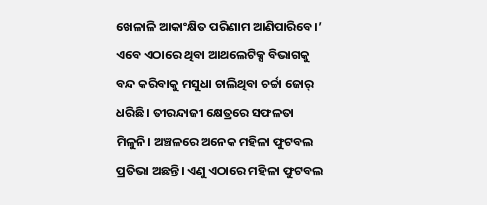ଖେଳାଳି ଆକାଂକ୍ଷିତ ପରିଣାମ ଆଣିପାରିବେ।’ ଏବେ ଏଠାରେ ଥିବା ଆଥଲେଟିକ୍ସ ବିଭାଗକୁ ବନ୍ଦ କରିବାକୁ ମସୁଧା ଚାଲିଥିବା ଚର୍ଚ୍ଚା ଜୋର୍‌ ଧରିଛି। ତୀରନ୍ଦାଜୀ କ୍ଷେତ୍ରରେ ସଫଳତା ମିଳୁନି। ଅଞ୍ଚଳରେ ଅନେକ ମହିଳା ଫୁଟବଲ ପ୍ରତିଭା ଅଛନ୍ତି। ଏଣୁ ଏଠାରେ ମହିଳା ଫୁଟବଲ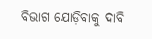ବିଭାଗ ଯୋଡ଼ିବାକୁ ଦାବି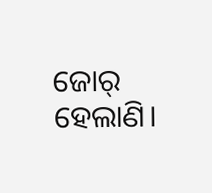ଜୋର୍‌ ହେଲାଣି।